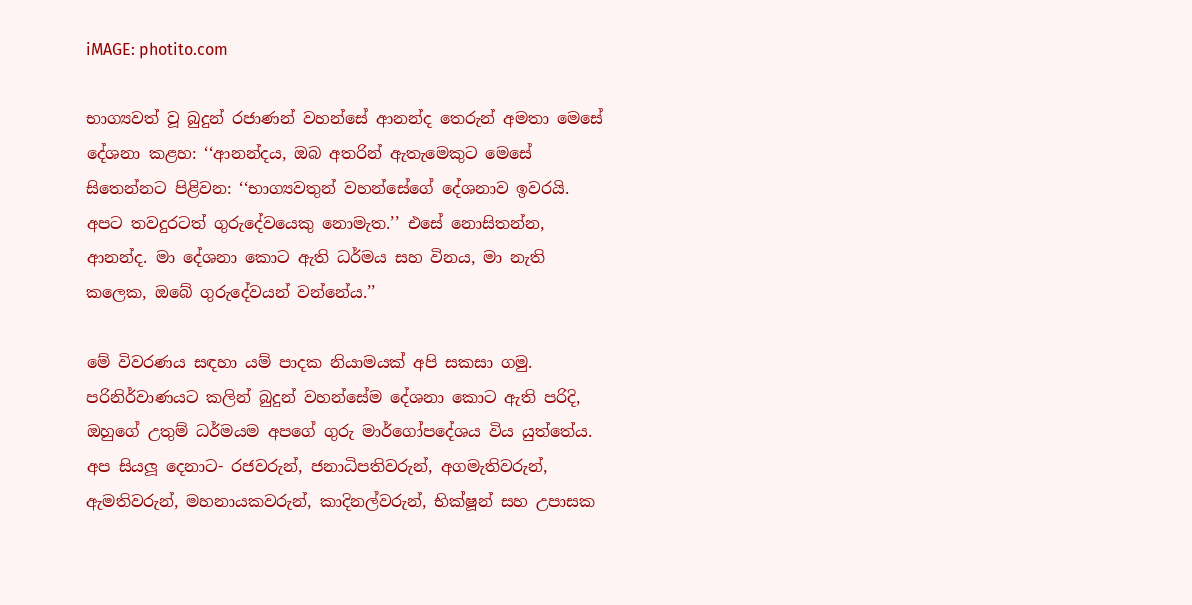iMAGE: photito.com

භාග්‍යවත් වූ බුදුන් රජාණන් වහන්සේ ආනන්ද තෙරුන් අමතා මෙසේ දේශනා කළහ: ‘‘ආනන්දය, ඔබ අතරින් ඇතැමෙකුට මෙසේ සිතෙන්නට පිළිවන: ‘‘භාග්‍යවතුන් වහන්සේගේ දේශනාව ඉවරයි. අපට තවදුරටත් ගුරුදේවයෙකු නොමැත.’’ එසේ නොසිතන්න, ආනන්ද. මා දේශනා කොට ඇති ධර්මය සහ විනය, මා නැති කලෙක, ඔබේ ගුරුදේවයන් වන්නේය.’’

මේ විවරණය සඳහා යම් පාදක නියාමයක් අපි සකසා ගමු. පරිනිර්වාණයට කලින් බුදුන් වහන්සේම දේශනා කොට ඇති පරිදි, ඔහුගේ උතුම් ධර්මයම අපගේ ගුරු මාර්ගෝපදේශය විය යුත්තේය. අප සියලූ දෙනාට- රජවරුන්, ජනාධිපතිවරුන්, අගමැතිවරුන්, ඇමතිවරුන්, මහනායකවරුන්, කාදිනල්වරුන්, භික්ෂූන් සහ උපාසක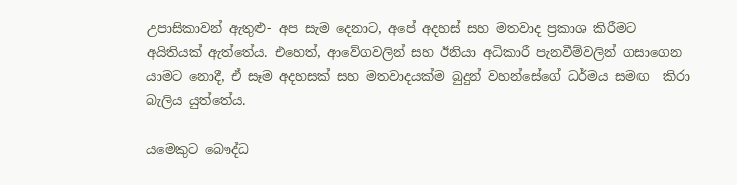උපාසිකාවන් ඇතුළු- අප සැම දෙනාට, අපේ අදහස් සහ මතවාද ප්‍රකාශ කිරීමට අයිතියක් ඇත්තේය. එහෙත්, ආවේගවලින් සහ ඊනියා අධිකාරී පැනවීම්වලින් ගසාගෙන යාමට නොදී, ඒ සෑම අදහසක් සහ මතවාදයක්ම බුදුන් වහන්සේගේ ධර්මය සමඟ  කිරා බැලිය යුත්තේය.

යමෙකුට බෞද්ධ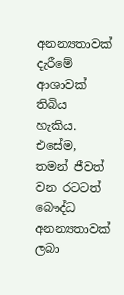අනන්‍යතාවක් දැරීමේ ආශාවක් තිබිය හැකිය. එසේම, තමන් ජීවත් වන රටටත් බෞද්ධ අනන්‍යතාවක් ලබා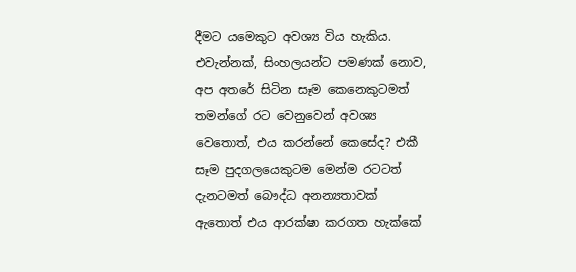දීමට යමෙකුට අවශ්‍ය විය හැකිය. එවැන්නක්, සිංහලයන්ට පමණක් නොව, අප අතරේ සිටින සෑම කෙනෙකුටමත් තමන්ගේ රට වෙනුවෙන් අවශ්‍ය වෙතොත්, එය කරන්නේ කෙසේද? එකී සෑම පුදගලයෙකුටම මෙන්ම රටටත් දැනටමත් බෞද්ධ අනන්‍යතාවක් ඇතොත් එය ආරක්ෂා කරගත හැක්කේ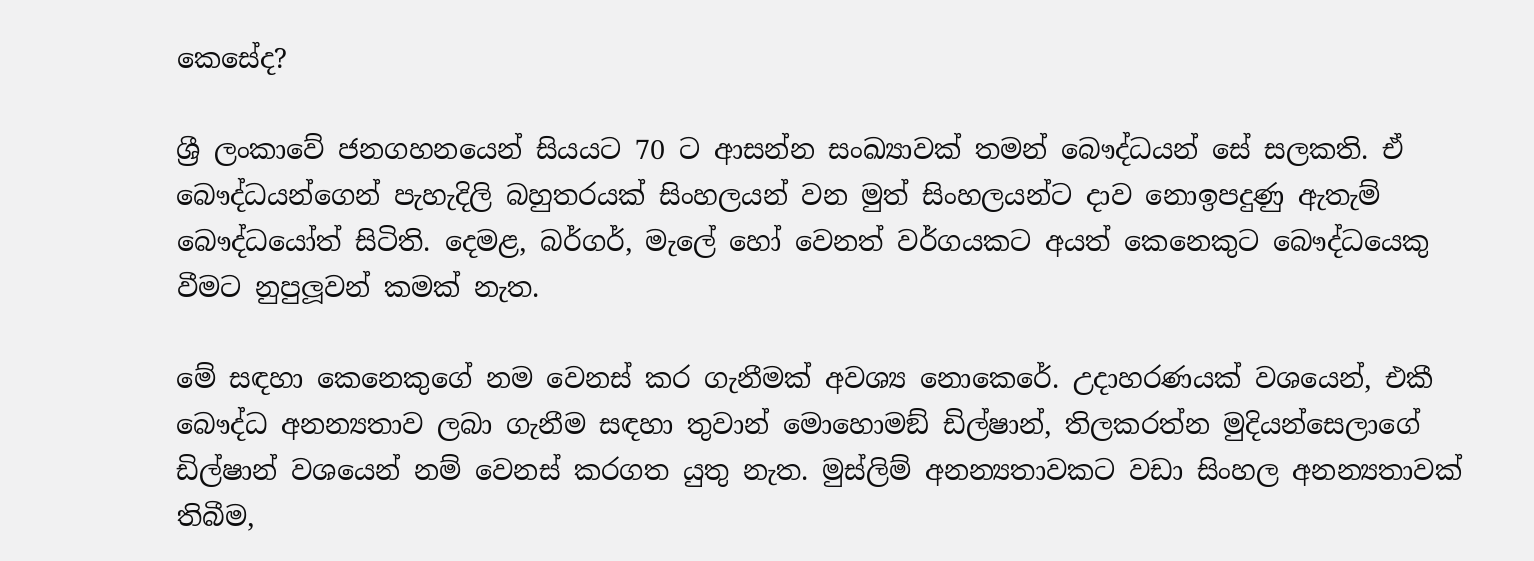කෙසේද?

ශ්‍රී ලංකාවේ ජනගහනයෙන් සියයට 70 ට ආසන්න සංඛ්‍යාවක් තමන් බෞද්ධයන් සේ සලකති. ඒ බෞද්ධයන්ගෙන් පැහැදිලි බහුතරයක් සිංහලයන් වන මුත් සිංහලයන්ට දාව නොඉපදුණු ඇතැම් බෞද්ධයෝත් සිටිති. දෙමළ, බර්ගර්, මැලේ හෝ වෙනත් වර්ගයකට අයත් කෙනෙකුට බෞද්ධයෙකු වීමට නුපුලූවන් කමක් නැත.

මේ සඳහා කෙනෙකුගේ නම වෙනස් කර ගැනීමක් අවශ්‍ය නොකෙරේ. උදාහරණයක් වශයෙන්, එකී බෞද්ධ අනන්‍යතාව ලබා ගැනීම සඳහා තුවාන් මොහොමඞ් ඩිල්ෂාන්, තිලකරත්න මුදියන්සෙලාගේ ඩිල්ෂාන් වශයෙන් නම් වෙනස් කරගත යුතු නැත. මුස්ලිම් අනන්‍යතාවකට වඩා සිංහල අනන්‍යතාවක් තිබීම,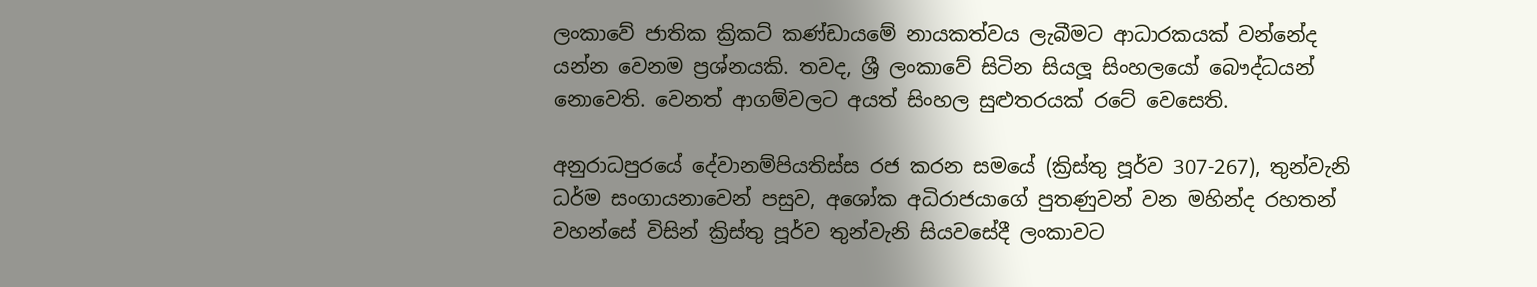ලංකාවේ ජාතික ක්‍රිකට් කණ්ඩායමේ නායකත්වය ලැබීමට ආධාරකයක් වන්නේද යන්න වෙනම ප්‍රශ්නයකි. තවද, ශ්‍රී ලංකාවේ සිටින සියලූ සිංහලයෝ බෞද්ධයන් නොවෙති. වෙනත් ආගම්වලට අයත් සිංහල සුළුතරයක් රටේ වෙසෙති.

අනුරාධපුරයේ දේවානම්පියතිස්ස රජ කරන සමයේ (ක්‍රිස්තු පූර්ව 307-267), තුන්වැනි ධර්ම සංගායනාවෙන් පසුව, අශෝක අධිරාජයාගේ පුතණුවන් වන මහින්ද රහතන් වහන්සේ විසින් ක්‍රිස්තු පූර්ව තුන්වැනි සියවසේදී ලංකාවට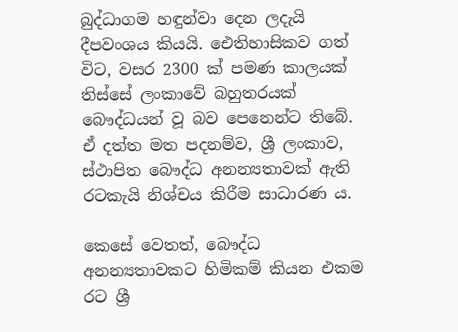බුද්ධාගම හඳුන්වා දෙන ලදැයි දීපවංශය කියයි. ඓතිහාසිකව ගත් විට, වසර 2300 ක් පමණ කාලයක් තිස්සේ ලංකාවේ බහුතරයක් බෞද්ධයන් වූ බව පෙනෙන්ට තිබේ. ඒ දත්ත මත පදනම්ව, ශ්‍රී ලංකාව, ස්ථාපිත බෞද්ධ අනන්‍යතාවක් ඇති රටකැයි නිශ්චය කිරීම සාධාරණ ය.

කෙසේ වෙතත්, බෞද්ධ අනන්‍යතාවකට හිමිකම් කියන එකම රට ශ්‍රී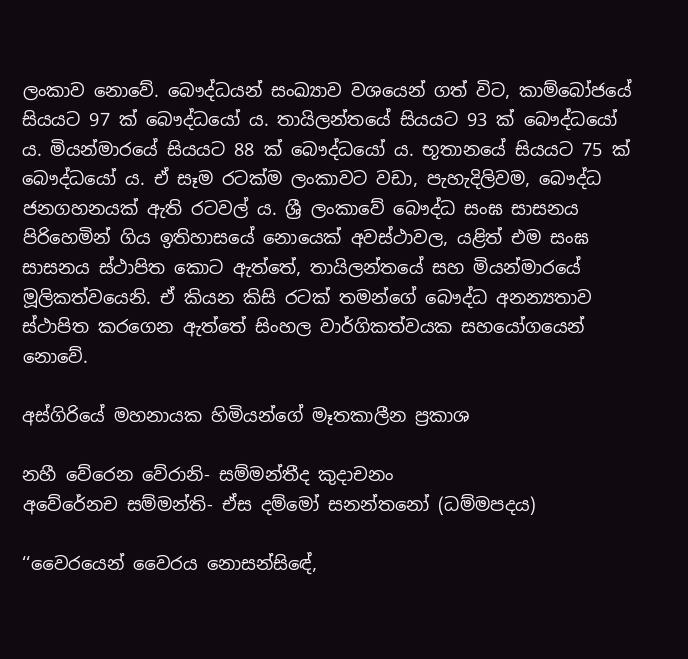ලංකාව නොවේ. බෞද්ධයන් සංඛ්‍යාව වශයෙන් ගත් විට, කාම්බෝජයේ සියයට 97 ක් බෞද්ධයෝ ය. තායිලන්තයේ සියයට 93 ක් බෞද්ධයෝ ය. මියන්මාරයේ සියයට 88 ක් බෞද්ධයෝ ය. භූතානයේ සියයට 75 ක් බෞද්ධයෝ ය. ඒ සෑම රටක්ම ලංකාවට වඩා, පැහැදිලිවම, බෞද්ධ ජනගහනයක් ඇති රටවල් ය. ශ්‍රී ලංකාවේ බෞද්ධ සංඝ සාසනය පිරිහෙමින් ගිය ඉතිහාසයේ නොයෙක් අවස්ථාවල, යළිත් එම සංඝ සාසනය ස්ථාපිත කොට ඇත්තේ, තායිලන්තයේ සහ මියන්මාරයේ මූලිකත්වයෙනි. ඒ කියන කිසි රටක් තමන්ගේ බෞද්ධ අනන්‍යතාව ස්ථාපිත කරගෙන ඇත්තේ සිංහල වාර්ගිකත්වයක සහයෝගයෙන් නොවේ.

අස්ගිරියේ මහනායක හිමියන්ගේ මෑතකාලීන ප්‍රකාශ

නහී වේරෙන වේරානි- සම්මන්තීද කුදාචනං
අවේරේනච සම්මන්ති- ඒස දම්මෝ සනන්තනෝ (ධම්මපදය)

‘‘වෛරයෙන් වෛරය නොසන්සිඳේ,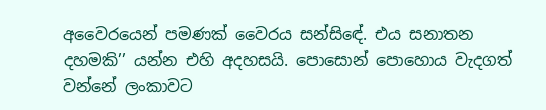අවෛරයෙන් පමණක් වෛරය සන්සිඳේ. එය සනාතන දහමකි’’ යන්න එහි අදහසයි. පොසොන් පොහොය වැදගත් වන්නේ ලංකාවට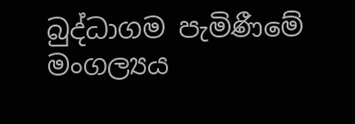බුද්ධාගම පැමිණීමේ මංගල්‍යය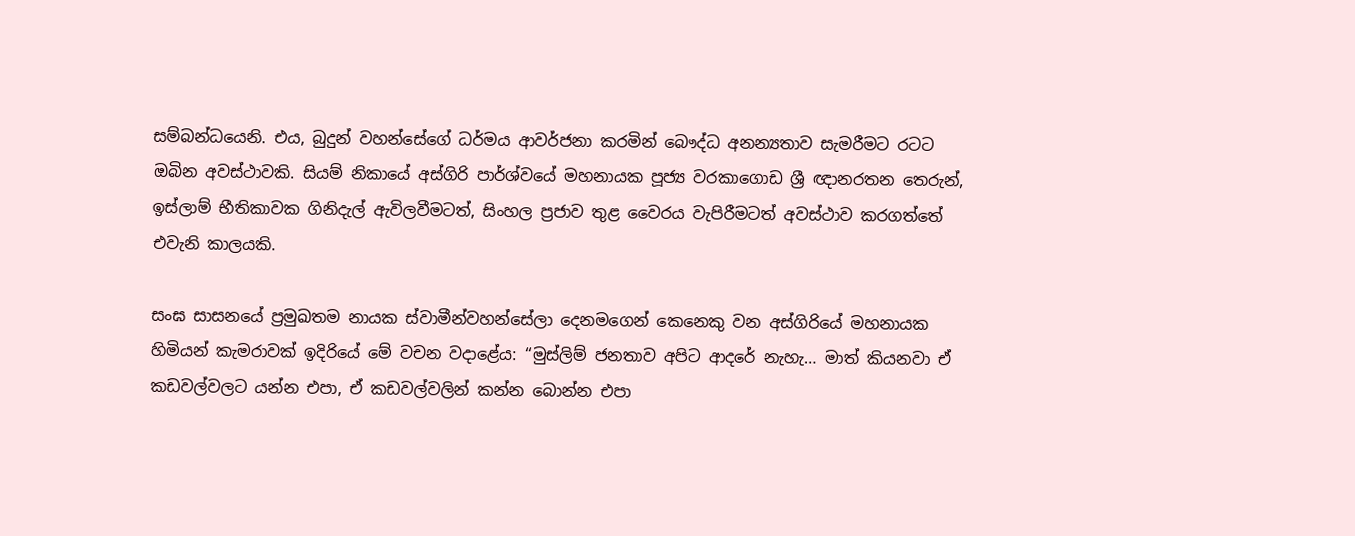සම්බන්ධයෙනි. එය, බුදුන් වහන්සේගේ ධර්මය ආවර්ජනා කරමින් බෞද්ධ අනන්‍යතාව සැමරීමට රටට ඔබින අවස්ථාවකි. සියම් නිකායේ අස්ගිරි පාර්ශ්වයේ මහනායක පූජ්‍ය වරකාගොඩ ශ්‍රී ඥානරතන තෙරුන්, ඉස්ලාම් භීතිකාවක ගිනිදැල් ඇවිලවීමටත්, සිංහල ප්‍රජාව තුළ වෛරය වැපිරීමටත් අවස්ථාව කරගත්තේ එවැනි කාලයකි.

සංඝ සාසනයේ ප්‍රමුඛතම නායක ස්වාමීන්වහන්සේලා දෙනමගෙන් කෙනෙකු වන අස්ගිරියේ මහනායක හිමියන් කැමරාවක් ඉදිරියේ මේ වචන වදාළේය: ‘‘මුස්ලිම් ජනතාව අපිට ආදරේ නැහැ… මාත් කියනවා ඒ කඩවල්වලට යන්න එපා, ඒ කඩවල්වලින් කන්න බොන්න එපා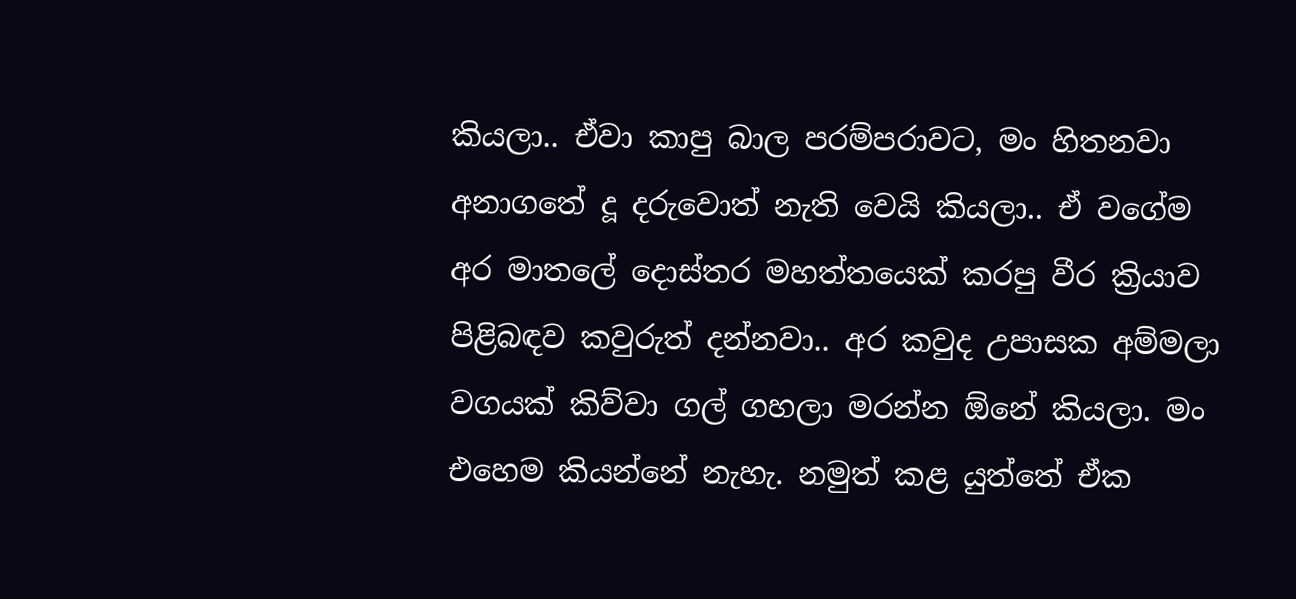කියලා.. ඒවා කාපු බාල පරම්පරාවට, මං හිතනවා අනාගතේ දූ දරුවොත් නැති වෙයි කියලා.. ඒ වගේම අර මාතලේ දොස්තර මහත්තයෙක් කරපු වීර ක්‍රියාව පිළිබඳව කවුරුත් දන්නවා.. අර කවුද උපාසක අම්මලා වගයක් කිව්වා ගල් ගහලා මරන්න ඕනේ කියලා. මං එහෙම කියන්නේ නැහැ. නමුත් කළ යුත්තේ ඒක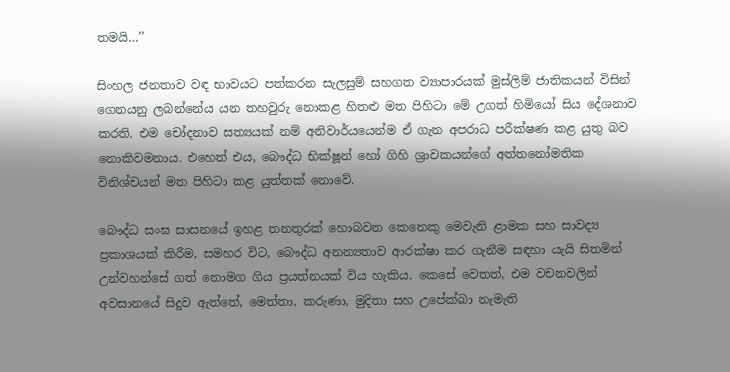තමයි…’’

සිංහල ජනතාව වඳ භාවයට පත්කරන සැලසුම් සහගත ව්‍යාපාරයක් මුස්ලිම් ජාතිකයන් විසින් ගෙනයනු ලබන්නේය යන තහවුරු නොකළ හිතළු මත පිහිටා මේ උගත් හිමියෝ සිය දේශනාව කරති. එම චෝදනාව සත්‍යයක් නම් අනිවාර්යයෙන්ම ඒ ගැන අපරාධ පරීක්ෂණ කළ යුතු බව නොකිවමනාය. එහෙත් එය, බෞද්ධ භික්ෂූන් හෝ ගිහි ශ්‍රාවකයන්ගේ අත්තනෝමතික විනිශ්චයන් මත පිහිටා කළ යුත්තක් නොවේ.

බෞද්ධ සංඝ සාසනයේ ඉහළ තනතුරක් හොබවන කෙනෙකු මෙවැනි ළාමක සහ සාවද්‍ය ප්‍රකාශයක් කිරීම, සමහර විට, බෞද්ධ අනන්‍යතාව ආරක්ෂා කර ගැනීම සඳහා යැයි සිතමින් උන්වහන්සේ ගත් නොමග ගිය ප්‍රයත්නයක් විය හැකිය. කෙසේ වෙතත්, එම වචනවලින් අවසානයේ සිදුව ඇත්තේ, මෙත්තා, කරුණා, මුදිතා සහ උපේක්ඛා නැමැති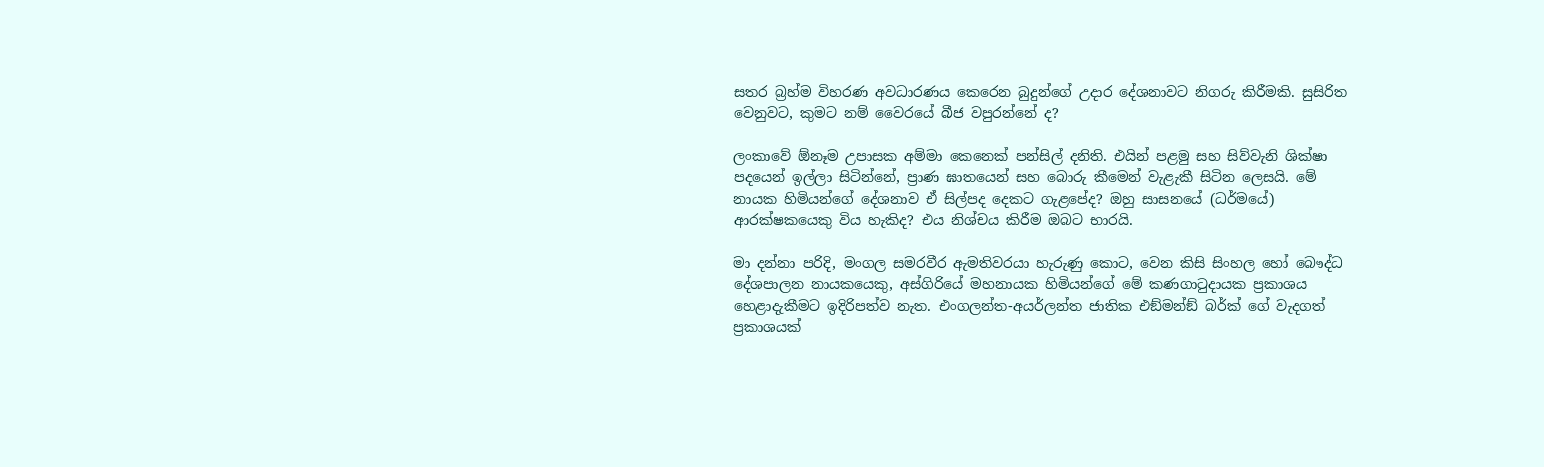සතර බ්‍රහ්ම විහරණ අවධාරණය කෙරෙන බුදුන්ගේ උදාර දේශනාවට නිගරු කිරීමකි. සුසිරිත වෙනුවට, කුමට නම් වෛරයේ බීජ වපුරන්නේ ද?

ලංකාවේ ඕනෑම උපාසක අම්මා කෙනෙක් පන්සිල් දනිති. එයින් පළමු සහ සිව්වැනි ශික්ෂා පදයෙන් ඉල්ලා සිටින්නේ, ප්‍රාණ ඝාතයෙන් සහ බොරු කීමෙන් වැළැකී සිටින ලෙසයි. මේ නායක හිමියන්ගේ දේශනාව ඒ සිල්පද දෙකට ගැළපේද? ඔහු සාසනයේ (ධර්මයේ) ආරක්ෂකයෙකු විය හැකිද? එය නිශ්චය කිරීම ඔබට භාරයි.

මා දන්නා පරිදි, මංගල සමරවීර ඇමතිවරයා හැරුණු කොට, වෙන කිසි සිංහල හෝ බෞද්ධ දේශපාලන නායකයෙකු, අස්ගිරියේ මහනායක හිමියන්ගේ මේ කණගාටුදායක ප්‍රකාශය හෙළාදැකීමට ඉදිරිපත්ව නැත. එංගලන්ත-අයර්ලන්ත ජාතික එඞ්මන්ඞ් බර්ක් ගේ වැදගත් ප්‍රකාශයක්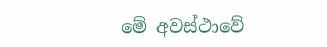මේ අවස්ථාවේ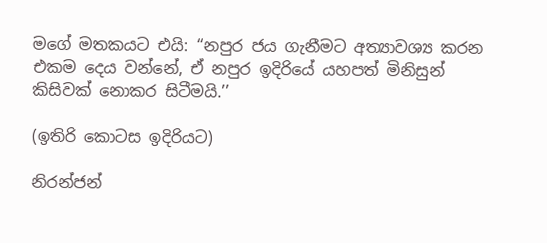මගේ මතකයට එයි: ‘‘නපුර ජය ගැනීමට අත්‍යාවශ්‍ය කරන එකම දෙය වන්නේ, ඒ නපුර ඉදිරියේ යහපත් මිනිසුන් කිසිවක් නොකර සිටීමයි.’’

(ඉතිරි කොටස ඉදිරියට)

නිරන්ජන්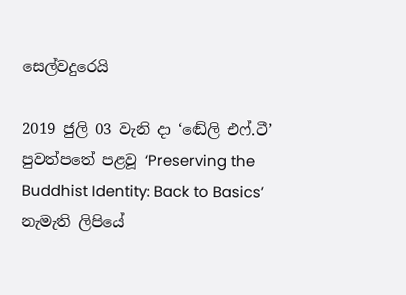සෙල්වදුරෙයි

2019 ජුලි 03 වැනි දා ‘ඬේලි එෆ්.ටී’ පුවත්පතේ පළවූ ‘Preserving the Buddhist Identity: Back to Basics’ නැමැති ලිපියේ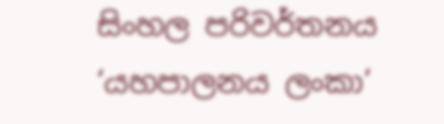සිංහල පරිවර්තනය ‘යහපාලනය ලංකා’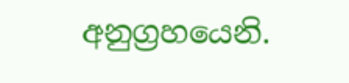අනුග්‍රහයෙනි.